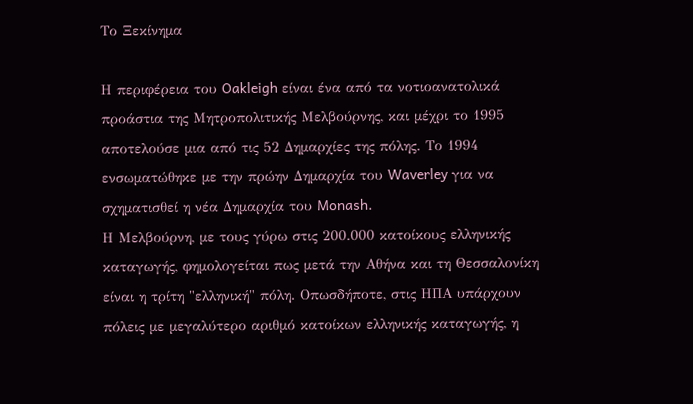Το Ξεκίνημα

Η περιφέρεια του Oakleigh είναι ένα από τα νοτιοανατολικά προάστια της Μητροπολιτικής Μελβούρνης, και μέχρι το 1995 αποτελούσε μια από τις 52 Δημαρχίες της πόλης. Το 1994 ενσωματώθηκε με την πρώην Δημαρχία του Waverley για να σχηματισθεί η νέα Δημαρχία του Monash.
Η Μελβούρνη, με τους γύρω στις 200.000 κατοίκους ελληνικής καταγωγής, φημολογείται πως μετά την Αθήνα και τη Θεσσαλονίκη είναι η τρίτη "ελληνική" πόλη. Οπωσδήποτε, στις ΗΠΑ υπάρχουν πόλεις με μεγαλύτερο αριθμό κατοίκων ελληνικής καταγωγής, η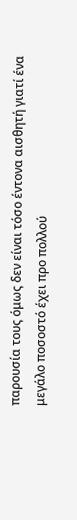παρουσία τους όμως δεν είναι τόσο έντονα αισθητή γιατί ένα μεγάλο ποσοστό έχει προ πολλού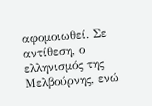αφομοιωθεί. Σε αντίθεση, ο ελληνισμός της Μελβούρνης, ενώ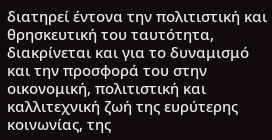διατηρεί έντονα την πολιτιστική και θρησκευτική του ταυτότητα, διακρίνεται και για το δυναμισμό και την προσφορά του στην οικονομική, πολιτιστική και καλλιτεχνική ζωή της ευρύτερης κοινωνίας, της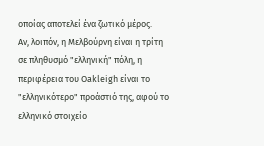οποίας αποτελεί ένα ζωτικό μέρος.
Αν, λοιπόν, η Μελβούρνη είναι η τρίτη σε πληθυσμό "ελληνική" πόλη, η περιφέρεια του Oakleigh είναι το "ελληνικότερο" προάστιό της, αφού το ελληνικό στοιχείο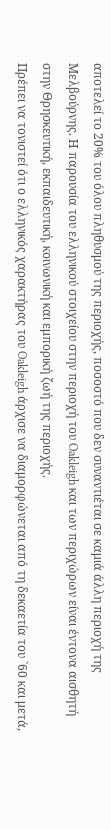αποτελεί το 20% του όλου πληθυσμού της περιοχής, ποσοστό που δεν συναντιέται σε καμιά άλλη περιοχή της Μελβούρνης. Η παρουσία του ελληνικού στοιχείου στην περιοχή του Oakleigh και των περιχώρων είναι έντονα αισθητή στην Θρησκευτική, εκπαιδευτική, κοινωνική και εμπορική ζωή της περιοχής.
Πρέπει να τονιστεί ότι ο ελληνικός χαρακτήρας του Oakleigh άρχισε να διαμορφώνεται από τη δεκαετία του `60 και μετά,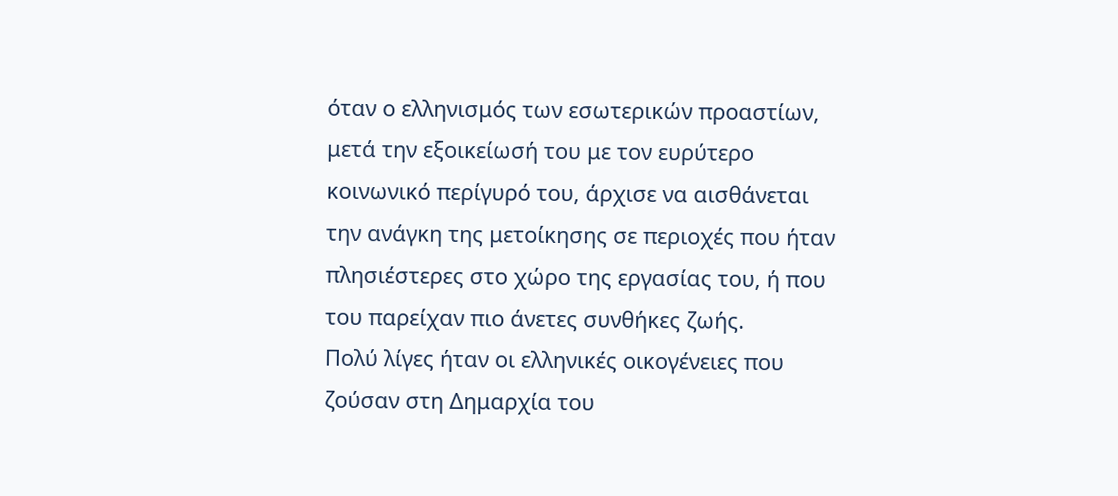όταν ο ελληνισμός των εσωτερικών προαστίων, μετά την εξοικείωσή του με τον ευρύτερο κοινωνικό περίγυρό του, άρχισε να αισθάνεται την ανάγκη της μετοίκησης σε περιοχές που ήταν πλησιέστερες στο χώρο της εργασίας του, ή που του παρείχαν πιο άνετες συνθήκες ζωής.
Πολύ λίγες ήταν οι ελληνικές οικογένειες που ζούσαν στη Δημαρχία του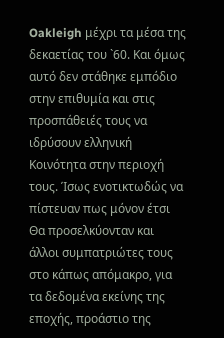Oakleigh μέχρι τα μέσα της δεκαετίας του `60. Και όμως αυτό δεν στάθηκε εμπόδιο στην επιθυμία και στις προσπάθειές τους να ιδρύσουν ελληνική Κοινότητα στην περιοχή τους. Ίσως ενοτικτωδώς να πίστευαν πως μόνον έτσι Θα προσελκύονταν και άλλοι συμπατριώτες τους στο κάπως απόμακρο, για τα δεδομένα εκείνης της εποχής, προάστιο της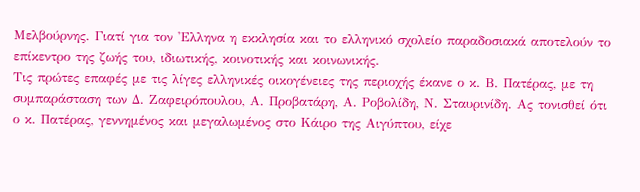Μελβούρνης. Γιατί για τον 'Ελληνα η εκκλησία και το ελληνικό σχολείο παραδοσιακά αποτελούν το επίκεντρο της ζωής του, ιδιωτικής, κοινοτικής και κοινωνικής.
Τις πρώτες επαφές με τις λίγες ελληνικές οικογένειες της περιοχής έκανε ο κ. Β. Πατέρας, με τη συμπαράσταση των Δ. Ζαφειρόπουλου, Α. Προβατάρη, Α. Ροβολίδη, Ν. Σταυρινίδη. Ας τονισθεί ότι ο κ. Πατέρας, γεννημένος και μεγαλωμένος στο Κάιρο της Αιγύπτου, είχε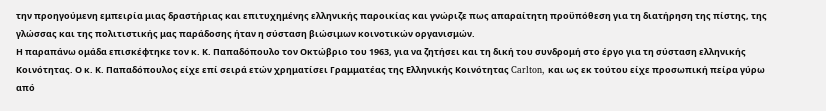την προηγούμενη εμπειρία μιας δραστήριας και επιτυχημένης ελληνικής παροικίας και γνώριζε πως απαραίτητη προϋπόθεση για τη διατήρηση της πίστης, της γλώσσας και της πολιτιστικής μας παράδοσης ήταν η σύσταση βιώσιμων κοινοτικών οργανισμών.
Η παραπάνω ομάδα επισκέφτηκε τον κ. Κ. Παπαδόπουλο τον Οκτώβριο του 1963, για να ζητήσει και τη δική του συνδρομή στο έργο για τη σύσταση ελληνικής Κοινότητας. Ο κ. Κ. Παπαδόπουλος είχε επί σειρά ετών χρηματίσει Γραμματέας της Ελληνικής Κοινότητας Carlton, και ως εκ τούτου είχε προσωπική πείρα γύρω από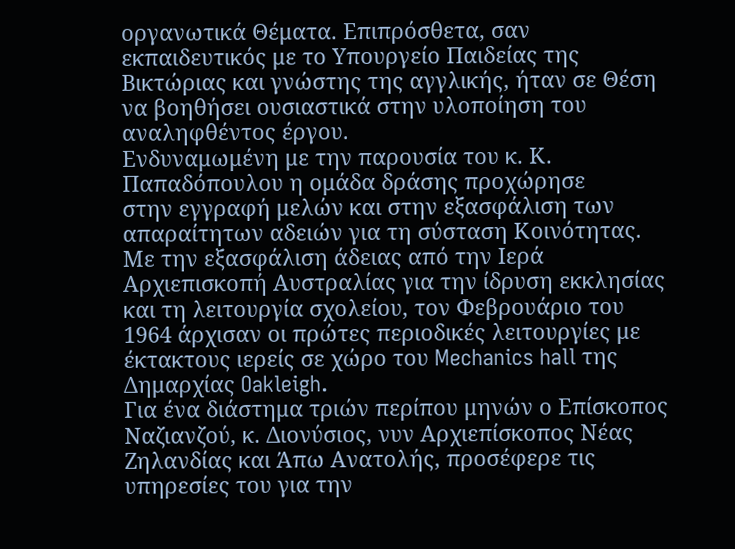οργανωτικά Θέματα. Επιπρόσθετα, σαν εκπαιδευτικός με το Υπουργείο Παιδείας της Βικτώριας και γνώστης της αγγλικής, ήταν σε Θέση να βοηθήσει ουσιαστικά στην υλοποίηση του αναληφθέντος έργου.
Ενδυναμωμένη με την παρουσία του κ. Κ. Παπαδόπουλου η ομάδα δράσης προχώρησε
στην εγγραφή μελών και στην εξασφάλιση των απαραίτητων αδειών για τη σύσταση Κοινότητας. Με την εξασφάλιση άδειας από την Ιερά Αρχιεπισκοπή Αυστραλίας για την ίδρυση εκκλησίας και τη λειτουργία σχολείου, τον Φεβρουάριο του 1964 άρχισαν οι πρώτες περιοδικές λειτουργίες με έκτακτους ιερείς σε χώρο του Mechanics hall της Δημαρχίας Oakleigh.
Για ένα διάστημα τριών περίπου μηνών ο Επίσκοπος Ναζιανζού, κ. Διονύσιος, νυν Αρχιεπίσκοπος Νέας Ζηλανδίας και Άπω Ανατολής, προσέφερε τις υπηρεσίες του για την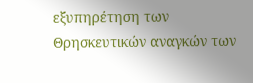εξυπηρέτηση των Θρησκευτικών αναγκών των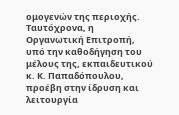ομογενών της περιοχής.
Ταυτόχρονα, η Οργανωτική Επιτροπή, υπό την καθοδήγηση του μέλους της, εκπαιδευτικού κ. Κ. Παπαδόπουλου, προέβη στην ίδρυση και λειτουργία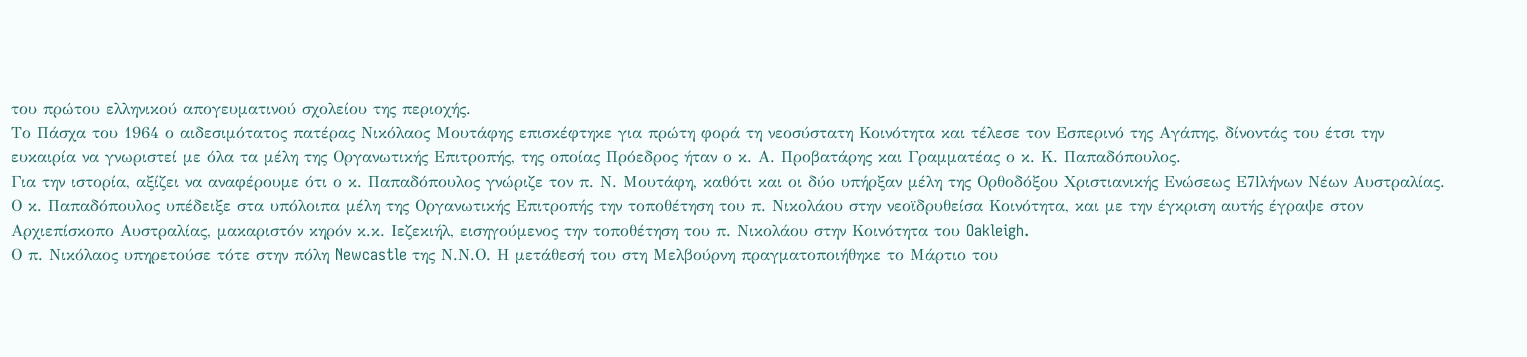του πρώτου ελληνικού απογευματινού σχολείου της περιοχής.
Το Πάσχα του 1964 ο αιδεσιμότατος πατέρας Νικόλαος Μουτάφης επισκέφτηκε για πρώτη φορά τη νεοσύστατη Κοινότητα και τέλεσε τον Εσπερινό της Αγάπης, δίνοντάς του έτσι την ευκαιρία να γνωριστεί με όλα τα μέλη της Οργανωτικής Επιτροπής, της οποίας Πρόεδρος ήταν ο κ. Α. Προβατάρης και Γραμματέας ο κ. Κ. Παπαδόπουλος.
Για την ιστορία, αξίζει να αναφέρουμε ότι ο κ. Παπαδόπουλος γνώριζε τον π. Ν. Μουτάφη, καθότι και οι δύο υπήρξαν μέλη της Ορθοδόξου Χριστιανικής Ενώσεως Ε7lλήνων Νέων Αυστραλίας. Ο κ. Παπαδόπουλος υπέδειξε στα υπόλοιπα μέλη της Οργανωτικής Επιτροπής την τοποθέτηση του π. Νικολάου στην νεοϊδρυθείσα Κοινότητα, και με την έγκριση αυτής έγραψε στον Αρχιεπίσκοπο Αυστραλίας, μακαριστόν κηρόν κ.κ. Ιεζεκιήλ, εισηγούμενος την τοποθέτηση του π. Νικολάου στην Κοινότητα του Oakleigh.
Ο π. Νικόλαος υπηρετούσε τότε στην πόλη Newcastle της Ν.Ν.Ο. Η μετάθεσή του στη Μελβούρνη πραγματοποιήθηκε το Μάρτιο του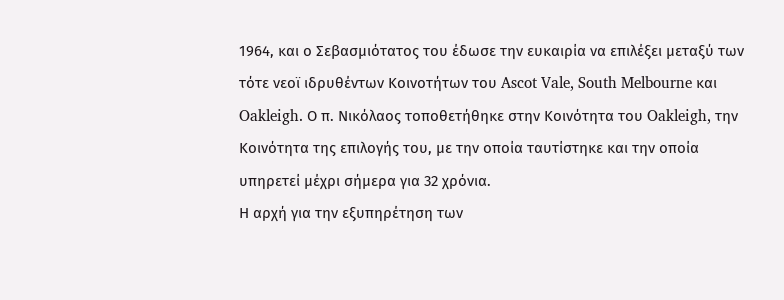1964, και ο Σεβασμιότατος του έδωσε την ευκαιρία να επιλέξει μεταξύ των τότε νεοϊ ιδρυθέντων Κοινοτήτων του Ascot Vale, South Melbourne και Oakleigh. Ο π. Νικόλαος τοποθετήθηκε στην Κοινότητα του Oakleigh, την Κοινότητα της επιλογής του, με την οποία ταυτίστηκε και την οποία υπηρετεί μέχρι σήμερα για 32 χρόνια.
Η αρχή για την εξυπηρέτηση των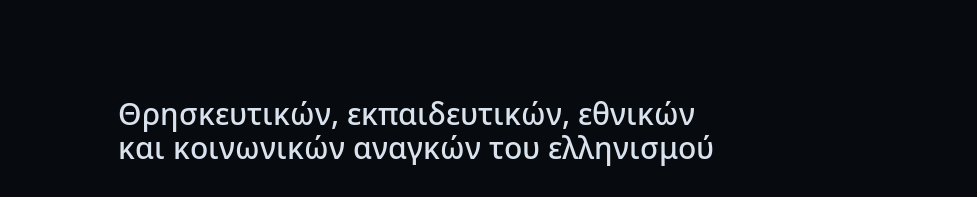Θρησκευτικών, εκπαιδευτικών, εθνικών και κοινωνικών αναγκών του ελληνισμού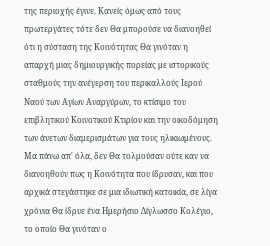της περιοχής έγινε. Κανείς όμως από τους πρωτεργάτες τότε δεν Θα μπορούσε να διανοηθεί ότι η σύσταση της Κοινότητας Θα γινόταν η απαρχή μιας δημιουργικής πορείας με ιστορικούς σταθμούς την ανέγερση του περικαλλούς Ιερού Ναού των Αγίων Αναργύρων, το κτίσιμο του επιβλητικού Κοινοτικού Κτιρίου και την οικοδόμηση των άνετων διαμερισμάτων για τους ηλικιωμένους.
Μα πάνω απ' όλα, δεν Θα τολμούσαν ούτε καν να διανοηθούν πως η Κοινότητα που ίδρυσαν, και που αρχικά στεγάστηκε σε μια ιδιωτική κατοικία, σε λίγα χρόνια Θα ίδρυε ένα Ημερήσιο Δίγλωσσο Κολέγιο, το οποίο Θα γινόταν ο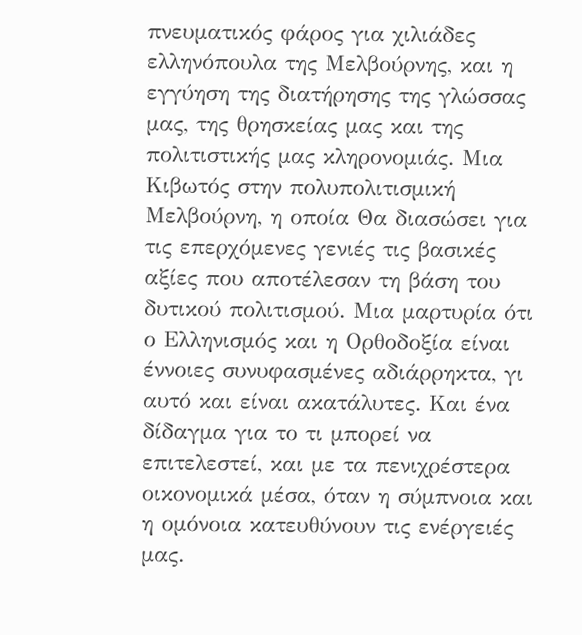πνευματικός φάρος για χιλιάδες ελληνόπουλα της Μελβούρνης, και η εγγύηση της διατήρησης της γλώσσας μας, της θρησκείας μας και της πολιτιστικής μας κληρονομιάς. Μια Κιβωτός στην πολυπολιτισμική Μελβούρνη, η οποία Θα διασώσει για τις επερχόμενες γενιές τις βασικές αξίες που αποτέλεσαν τη βάση του δυτικού πολιτισμού. Μια μαρτυρία ότι ο Ελληνισμός και η Ορθοδοξία είναι έννοιες συνυφασμένες αδιάρρηκτα, γι αυτό και είναι ακατάλυτες. Και ένα δίδαγμα για το τι μπορεί να επιτελεστεί, και με τα πενιχρέστερα οικονομικά μέσα, όταν η σύμπνοια και η ομόνοια κατευθύνουν τις ενέργειές μας.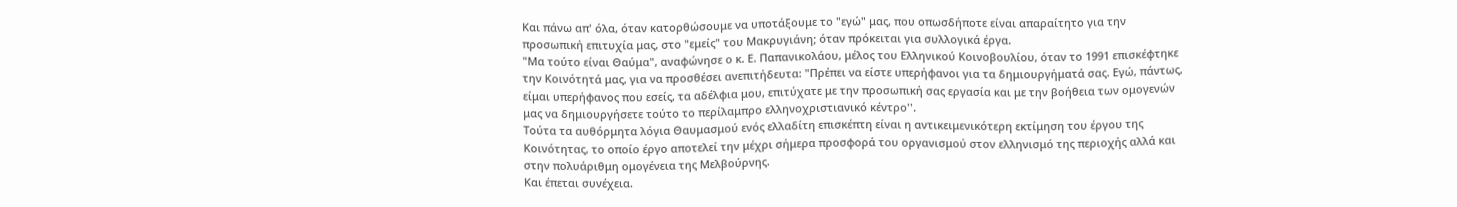Και πάνω απ' όλα, όταν κατορθώσουμε να υποτάξουμε το "εγώ" μας, που οπωσδήποτε είναι απαραίτητο για την προσωπική επιτυχία μας, στο "εμείς" του Μακρυγιάνη; όταν πρόκειται για συλλογικά έργα.
"Μα τούτο είναι Θαύμα", αναφώνησε ο κ. Ε. Παπανικολάου, μέλος του Ελληνικού Κοινοβουλίου, όταν το 1991 επισκέφτηκε την Κοινότητά μας, για να προσθέσει ανεπιτήδευτα: "Πρέπει να είστε υπερήφανοι για τα δημιουργήματά σας. Εγώ, πάντως, είμαι υπερήφανος που εσείς, τα αδέλφια μου, επιτύχατε με την προσωπική σας εργασία και με την βοήθεια των ομογενών μας να δημιουργήσετε τούτο το περίλαμπρο ελληνοχριστιανικό κέντρο''.
Τούτα τα αυθόρμητα λόγια Θαυμασμού ενός ελλαδίτη επισκέπτη είναι η αντικειμενικότερη εκτίμηση του έργου της Κοινότητας, το οποίο έργο αποτελεί την μέχρι σήμερα προσφορά του οργανισμού στον ελληνισμό της περιοχής αλλά και στην πολυάριθμη ομογένεια της Μελβούρνης.
Και έπεται συνέχεια.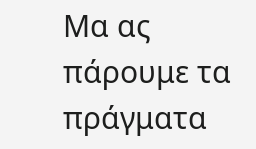Μα ας πάρουμε τα πράγματα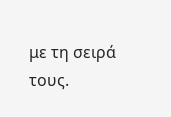με τη σειρά τους.